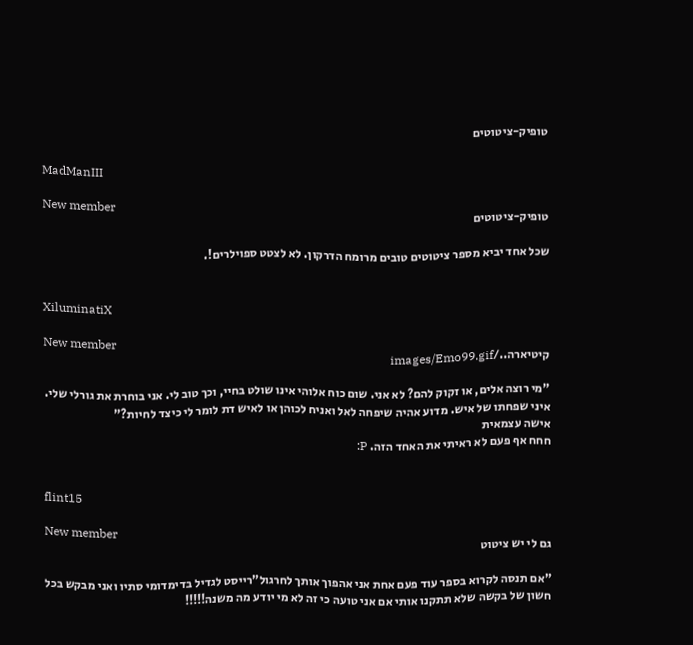טופיק-ציטוטים

MadManIII

New member
טופיק-ציטוטים

שכל אחד יביא מספר ציטוטים טובים מרומח הדרקון. לא לצטט ספוילרים!.


XiluminatiX

New member
קיטיארה../images/Emo99.gif

"מי רוצה אלים, או זקוק להם? לא אני. שום כוח אלוהי אינו שולט בחיי, וכך טוב לי. אני בוחרת את גורלי שלי. איני שפחתו של איש. מדוע אהיה שיפחה לאל ואניח לכוהן או לאיש דת לומר לי כיצד לחיות?"
אישה עצמאית
חחח אף פעם לא ראיתי את האחד הזה. P:


flint15

New member
גם לי יש ציטוט

"אם תנסה לקרוא בספר עוד פעם אחת אני אהפוך אותך לחרגול"רייסט לגדיל בדימדומי סתיו ואני מבקש בכל חשון של בקשה שלא תתקנו אותי אם אני טועה כי זה לא מי יודע מה משנה!!!!!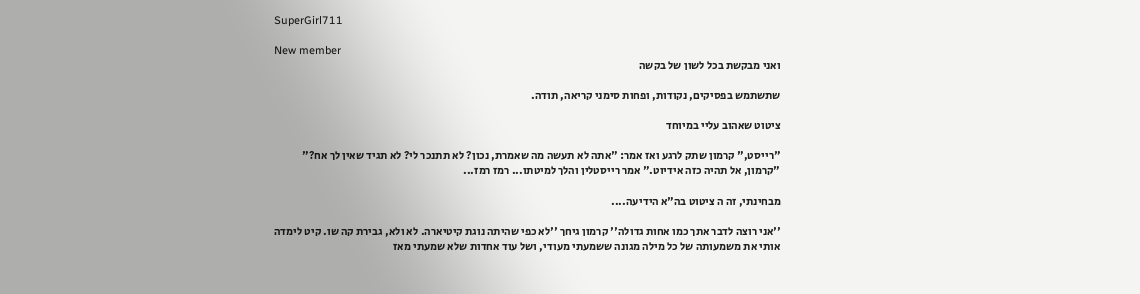SuperGirl711

New member
ואני מבקשת בכל לשון של בקשה

שתשתמש בפסיקים, נקודות, ופחות סימני קריאה, תודה.

ציטוט שאהוב עליי במיוחד

"רייסט," קרמון שתק לרגע ואז אמר: "אתה לא תעשה מה שאמרת, נכון? לא תתנכר לי? לא תגיד שאין לך אח?" "קרמון, אל תהיה כזה אידיוט." אמר רייסטלין והלך למיטתו... רמז רמז...

מבחינתי, זה ה ציטוט בה"א הידיעה....

''אני רוצה לדבר אתך כמו אחות גדולה'' קרמון גיחך ''לא כפי שהיתה נוגת קיטיארה. לא ולא, גבירת קה שו. קיט לימדה אותי את משמעותה של כל מילה מגונה ששמעתי מעודי, ושל עוד אחדות שלא שמעתי מאז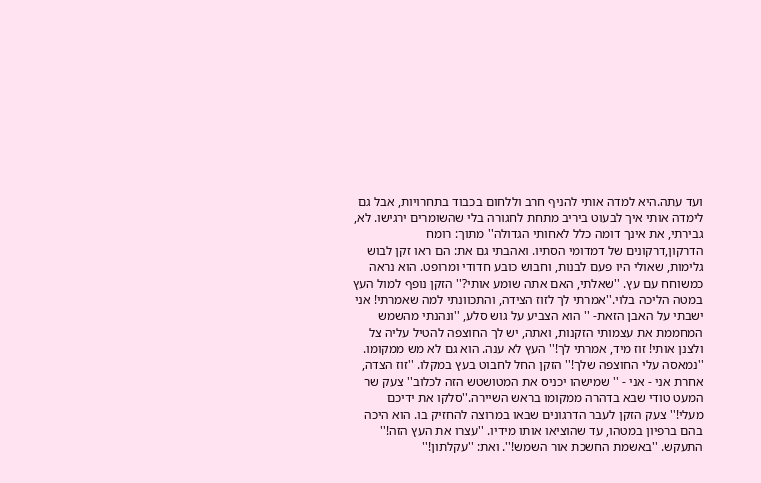ועד עתה.היא למדה אותי להניף חרב וללחום בכבוד בתחרויות, אבל גם לימדה אותי איך לבעוט ביריב מתחת לחגורה בלי שהשומרים ירגישו. לא, גבירתי, את אינך דומה כלל לאחותי הגדולה'' מתוך: רומח הדרקון,דרקונים של דמדומי הסתיו. ואהבתי גם את: הם ראו זקן לבוש גלימות, שאולי היו פעם לבנות, וחבוש כובע חדודי ומרופט. הוא נראה כמשוחח עם עץ. ''שאלתי, האם אתה שומע אותי?'' הזקן נופף למול העץ במטה הליכה בלוי.''אמרתי לך לזוז הצידה, והתכוונתי למה שאמרתי! אני ישבתי על האבן הזאת- '' הוא הצביע על גוש סלע, ''ונהנתי מהשמש המחממת את עצמותי הזקנות, ואתה, יש לך החוצפה להטיל עליה צל ולצנן אותי! זוז מיד, אמרתי לך!'' העץ לא ענה. הוא גם לא מש ממקומו. ''נמאסה עלי החוצפה שלך!'' הזקן החל לחבוט בעץ במקלו. ''זוז הצדה, אחרת אני - אני - '' שמישהו יכניס את המטושטש הזה לכלוב'' צעק שר המעט טודי שבא בדהרה ממקומו בראש השיירה.''סלקו את ידיכם מעלי!'' צעק הזקן לעבר הדרגונים שבאו במרוצה להחזיק בו. הוא היכה בהם ברפיון במטהו, עד שהוציאו אותו מידיו. ''עצרו את העץ הזה!'' התעקש. ''באשמת החשכת אור השמש!''. ואת: ''עקלתון!''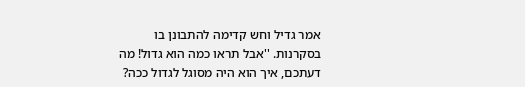אמר גדיל וחש קדימה להתבונן בו בסקרנות. ''אבל תראו כמה הוא גדול! מה דעתכם, איך הוא היה מסוגל לגדול ככה?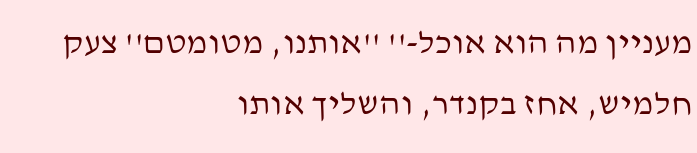מעניין מה הוא אוכל-'' ''אותנו, מטומטם'' צעק חלמיש, אחז בקנדר, והשליך אותו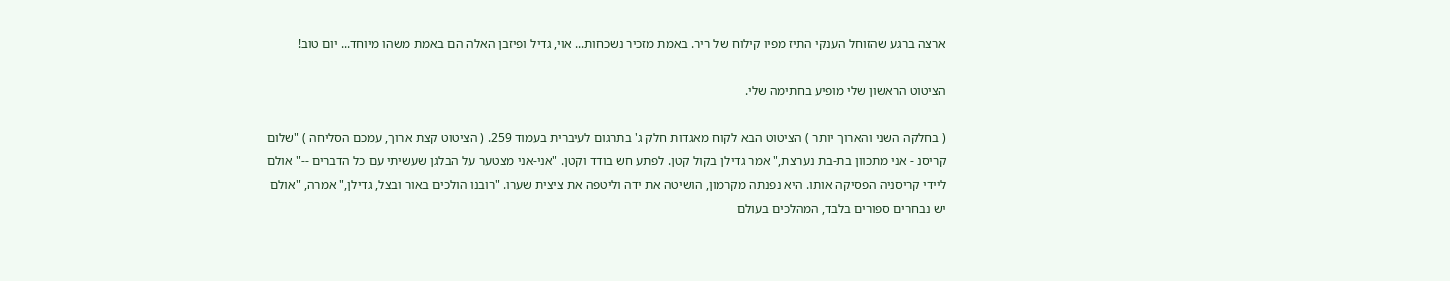ארצה ברגע שהזוחל הענקי התיז מפיו קילוח של ריר. באמת מזכיר נשכחות... אוי, גדיל ופיזבן האלה הם באמת משהו מיוחד... יום טוב!

הציטוט הראשון שלי מופיע בחתימה שלי.

( בחלקה השני והארוך יותר ) הציטוט הבא לקוח מאגדות חלק ג' בתרגום לעיברית בעמוד 259. ( הציטוט קצת ארוך, עמכם הסליחה ) "שלום קריסנ - אני מתכוון בת-בת נערצת," אמר גדילן בקול קטן. לפתע חש בודד וקטן. "אני-אני מצטער על הבלגן שעשיתי עם כל הדברים --" אולם ליידי קריסניה הפסיקה אותו. היא נפנתה מקרמון, הושיטה את ידה וליטפה את ציצית שערו. "רובנו הולכים באור ובצל, גדילן," אמרה, "אולם יש נבחרים ספורים בלבד, המהלכים בעולם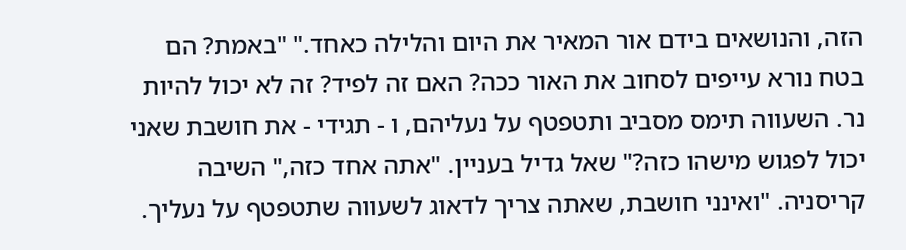הזה, והנושאים בידם אור המאיר את היום והלילה כאחד." "באמת? הם בטח נורא עייפים לסחוב את האור ככה? האם זה לפיד? זה לא יכול להיות נר. השעווה תימס מסביב ותטפטף על נעליהם, ו - תגידי - את חושבת שאני יכול לפגוש מישהו כזה?" שאל גדיל בעניין. "אתה אחד כזה," השיבה קריסניה. "ואינני חושבת, שאתה צריך לדאוג לשעווה שתטפטף על נעליך.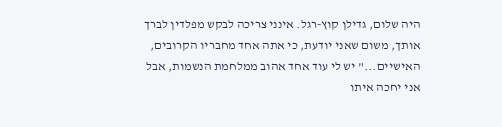היה שלום, גדילן קוץ-רגל. אינני צריכה לבקש מפלדין לברך אותך, משום שאני יודעת, כי אתה אחד מחבריו הקרובים, האישיים..." יש לי עוד אחד אהוב ממלחמת הנשמות, אבל אני יחכה איתו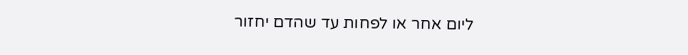ליום אחר או לפחות עד שהדם יחזור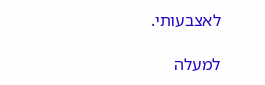לאצבעותי.

למעלה